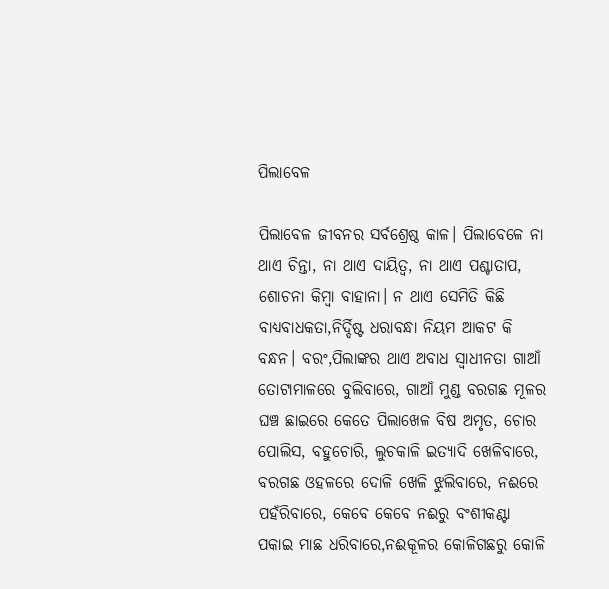ପିଲାବେଳ

ପିଲାବେଳ ଜୀବନର ସର୍ବଶ୍ରେଷ୍ଠ କାଳ। ପିଲାବେଳେ ନା ଥାଏ ଚିନ୍ତା, ନା ଥାଏ ଦାୟିତ୍ୱ, ନା ଥାଏ ପଶ୍ଚାତାପ, ଶୋଚନା କିମ୍ବା ବାହାନା। ନ ଥାଏ ସେମିତି କିଛି ବାଧ୍ୟବାଧକତା,ନିର୍ଦ୍ଦିଷ୍ଟ ଧରାବନ୍ଧା ନିୟମ ଆକଟ କି ବନ୍ଧନ। ବରଂ,ପିଲାଙ୍କର ଥାଏ ଅବାଧ ସ୍ବାଧୀନତା ଗାଆଁ ତୋଟାମାଳରେ ବୁଲିବାରେ, ଗାଆଁ ମୁଣ୍ଡ ବରଗଛ ମୂଳର ଘଞ୍ଚ ଛାଇରେ କେତେ ପିଲାଖେଳ ବିଷ ଅମୃତ, ଚୋର ପୋଲିସ, ବହୁଚୋରି, ଲୁଚକାଳି ଇତ୍ୟାଦି ଖେଳିବାରେ, ବରଗଛ ଓହଳରେ ଦୋଳି ଖେଳି ଝୁଲିବାରେ, ନଈରେ ପହଁରିବାରେ, କେବେ କେବେ ନଈରୁ ବଂଶୀକଣ୍ଟା ପକାଇ ମାଛ ଧରିବାରେ,ନଈକୂଳର କୋଳିଗଛରୁ କୋଳି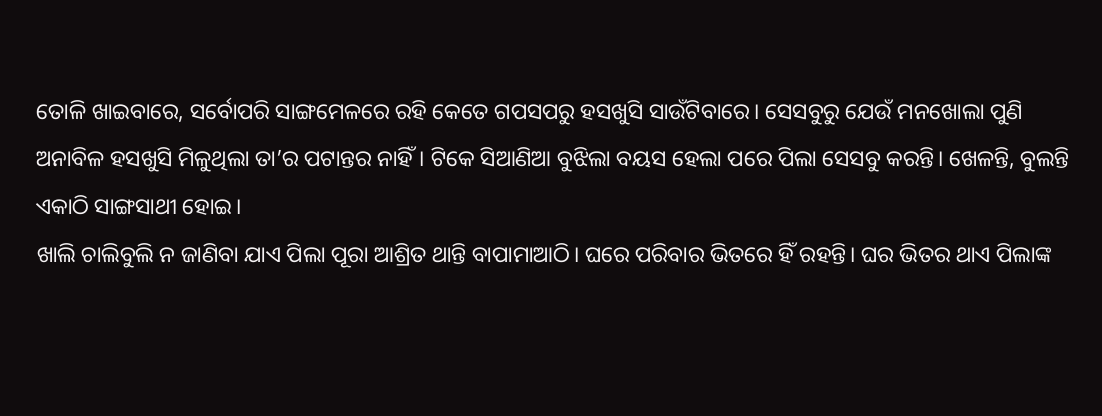ତୋଳି ଖାଇବାରେ, ସର୍ବୋପରି ସାଙ୍ଗମେଳରେ ରହି କେତେ ଗପସପରୁ ହସଖୁସି ସାଉଁଟିବାରେ। ସେସବୁରୁ ଯେଉଁ ମନଖୋଲା ପୁଣି ଅନାବିଳ ହସଖୁସି ମିଳୁଥିଲା ତା’ର ପଟାନ୍ତର ନାହିଁ। ଟିକେ ସିଆଣିଆ ବୁଝିଲା ବୟସ ହେଲା ପରେ ପିଲା ସେସବୁ କରନ୍ତି। ଖେଳନ୍ତି, ବୁଲନ୍ତି ଏକାଠି ସାଙ୍ଗସାଥୀ ହୋଇ।
ଖାଲି ଚାଲିବୁଲି ନ ଜାଣିବା ଯାଏ ପିଲା ପୂରା ଆଶ୍ରିତ ଥାନ୍ତି ବାପାମାଆଠି। ଘରେ ପରିବାର ଭିତରେ ହିଁ ରହନ୍ତି। ଘର ଭିତର ଥାଏ ପିଲାଙ୍କ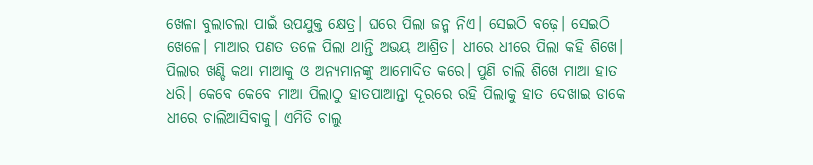ଖେଳା ବୁଲାଚଲା ପାଇଁ ଉପଯୁକ୍ତ କ୍ଷେତ୍ର। ଘରେ ପିଲା ଜନ୍ମ ନିଏ। ସେଇଠି ବଢ଼େ। ସେଇଠି ଖେଳେ। ମାଆର ପଣତ ତଳେ ପିଲା ଥାନ୍ତି ଅଭୟ ଆଶ୍ରିତ। ଧୀରେ ଧୀରେ ପିଲା କହି ଶିଖେ। ପିଲାର ଖଣ୍ଡି କଥା ମାଆକୁ ଓ ଅନ୍ୟମାନଙ୍କୁ ଆମୋଦିତ କରେ। ପୁଣି ଚାଲି ଶିଖେ ମାଆ ହାତ ଧରି। କେବେ କେବେ ମାଆ ପିଲାଠୁ ହାତପାଆନ୍ତା ଦୂରରେ ରହି ପିଲାକୁ ହାତ ଦେଖାଇ ଡାକେ ଧୀରେ ଚାଲିଆସିବାକୁ। ଏମିତି ଚାଲୁ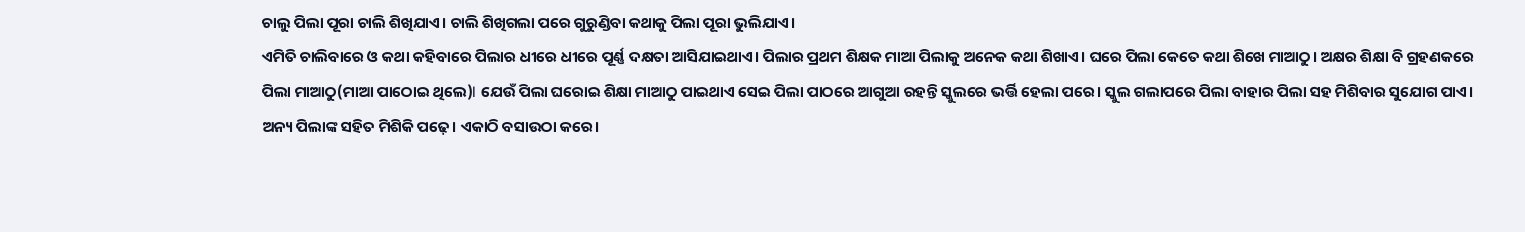ଚାଲୁ ପିଲା ପୂରା ଚାଲି ଶିଖିଯାଏ। ଚାଲି ଶିଖିଗଲା ପରେ ଗୁରୁଣ୍ଡିବା କଥାକୁ ପିଲା ପୂରା ଭୁଲିଯାଏ।
ଏମିତି ଚାଲିବାରେ ଓ କଥା କହିବାରେ ପିଲାର ଧୀରେ ଧୀରେ ପୂର୍ଣ୍ଣ ଦକ୍ଷତା ଆସିଯାଇଥାଏ। ପିଲାର ପ୍ରଥମ ଶିକ୍ଷକ ମାଆ ପିଲାକୁ ଅନେକ କଥା ଶିଖାଏ। ଘରେ ପିଲା କେତେ କଥା ଶିଖେ ମାଆଠୁ। ଅକ୍ଷର ଶିକ୍ଷା ବି ଗ୍ରହଣକରେ ପିଲା ମାଆଠୁ(ମାଆ ପାଠୋଇ ଥିଲେ)I ଯେଉଁ ପିଲା ଘରୋଇ ଶିକ୍ଷା ମାଆଠୁ ପାଇଥାଏ ସେଇ ପିଲା ପାଠରେ ଆଗୁଆ ରହନ୍ତି ସ୍କୁଲରେ ଭର୍ତ୍ତି ହେଲା ପରେ। ସ୍କୁଲ ଗଲାପରେ ପିଲା ବାହାର ପିଲା ସହ ମିଶିବାର ସୁଯୋଗ ପାଏ। ଅନ୍ୟ ପିଲାଙ୍କ ସହିତ ମିଶିକି ପଢ଼େ। ଏକାଠି ବସାଉଠା କରେ।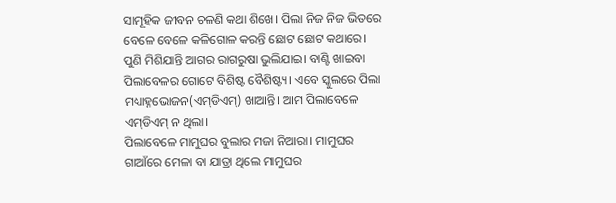ସାମୂହିକ ଜୀବନ ଚଳଣି କଥା ଶିଖେ। ପିଲା ନିଜ ନିଜ ଭିତରେ ବେଳେ ବେଳେ କଳିଗୋଳ କରନ୍ତି ଛୋଟ ଛୋଟ କଥାରେ। ପୁଣି ମିଶିଯାନ୍ତି ଆଗର ରାଗରୁଷା ଭୁଲିଯାଇ। ବାଣ୍ଟି ଖାଇବା ପିଲାବେଳର ଗୋଟେ ବିଶିଷ୍ଟ ବୈଶିଷ୍ଟ୍ୟ। ଏବେ ସ୍କୁଲରେ ପିଲା ମଧ୍ୟାହ୍ନଭୋଜନ(ଏମ୍‌ଡିଏମ୍‌) ଖାଆନ୍ତି। ଆମ ପିଲାବେଳେ ଏମ୍‌ଡିଏମ୍‌ ନ ଥିଲା।
ପିଲାବେଳେ ମାମୁଘର ବୁଲାର ମଜା ନିଆରା। ମାମୁଘର ଗାଆଁରେ ମେଳା ବା ଯାତ୍ରା ଥିଲେ ମାମୁଘର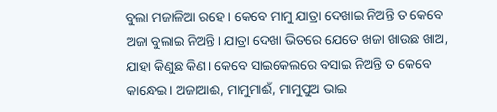ବୁଲା ମଜାଳିଆ ରହେ। କେବେ ମାମୁ ଯାତ୍ରା ଦେଖାଇ ନିଅନ୍ତି ତ କେବେ ଅଜା ବୁଲାଇ ନିଅନ୍ତି। ଯାତ୍ରା ଦେଖା ଭିତରେ ଯେତେ ଖଜା ଖାଉଛ ଖାଅ, ଯାହା କିଣୁଛ କିଣ। କେବେ ସାଇକେଲରେ ବସାଇ ନିଅନ୍ତି ତ କେବେ କାନ୍ଧେଇ। ଅଜାଆଈ, ମାମୁମାଈଁ, ମାମୁପୁଅ ଭାଇ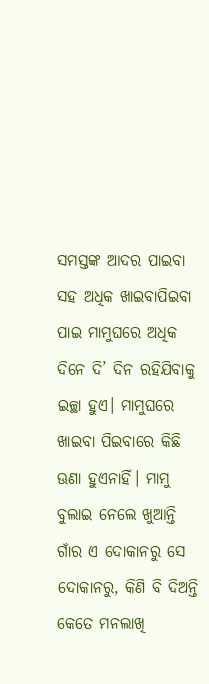ସମସ୍ତଙ୍କ ଆଦର ପାଇବା ସହ ଅଧିକ ଖାଇବାପିଇବା ପାଇ ମାମୁଘରେ ଅଧିକ ଦିନେ ଦି’ ଦିନ ରହିଯିବାକୁ ଇଚ୍ଛା ହୁଏ। ମାମୁଘରେ ଖାଇବା ପିଇବାରେ କିଛି ଊଣା ହୁଏନାହିଁ। ମାମୁ ବୁଲାଇ ନେଲେ ଖୁଆନ୍ତି ଗାଁର ଏ ଦୋକାନରୁ ସେ ଦୋକାନରୁ, କିଣି ବି ଦିଅନ୍ତି କେତେ ମନଲାଖି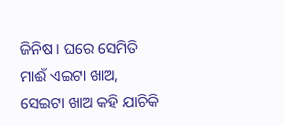ଜିନିଷ। ଘରେ ସେମିତି ମାଈଁ ଏଇଟା ଖାଅ, ସେଇଟା ଖାଅ କହି ଯାଚିକି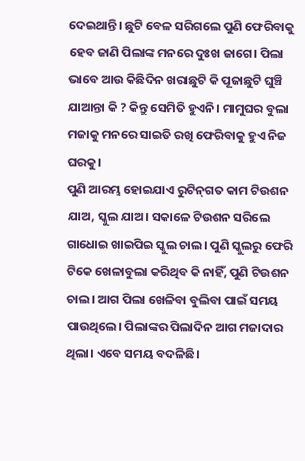ଦେଇଥାନ୍ତି। ଛୁଟି ବେଳ ସରିଗଲେ ପୁଣି ଫେରିବାକୁ ହେବ ଜାଣି ପିଲାଙ୍କ ମନରେ ଦୁଃଖ ଜାଗେ। ପିଲା ଭାବେ ଆଉ କିଛିଦିନ ଖରାଛୁଟି କି ପୂଜାଛୁଟି ଘୁଞ୍ଚି ଯାଆନ୍ତା କି ? କିନ୍ତୁ ସେମିତି ହୁଏନି। ମାମୁଘର ବୁଲା ମଜାକୁ ମନରେ ସାଇତି ରଖି ଫେରିବାକୁ ହୁଏ ନିଜ ଘରକୁ।
ପୁଣି ଆରମ୍ଭ ହୋଇଯାଏ ରୁଟିନ୍‌ଗତ କାମ ଟିଉଶନ ଯାଅ, ସ୍କୁଲ ଯାଅ। ସକାଳେ ଟିଉଶନ ସରିଲେ ଗାଧୋଇ ଖାଇପିଇ ସ୍କୁଲ ଚାଲ। ପୁଣି ସ୍କୁଲରୁ ଫେରି ଟିକେ ଖେଳାବୁଲା କରିଥିବ କି ନାହିଁ, ପୁଣି ଟିଉଶନ ଚାଲ। ଆଗ ପିଲା ଖେଳିବା ବୁଲିବା ପାଇଁ ସମୟ ପାଉଥିଲେ। ପିଲାଙ୍କର ପିଲାଦିନ ଆଗ ମଜାଦାର ଥିଲା। ଏବେ ସମୟ ବଦଳିଛି।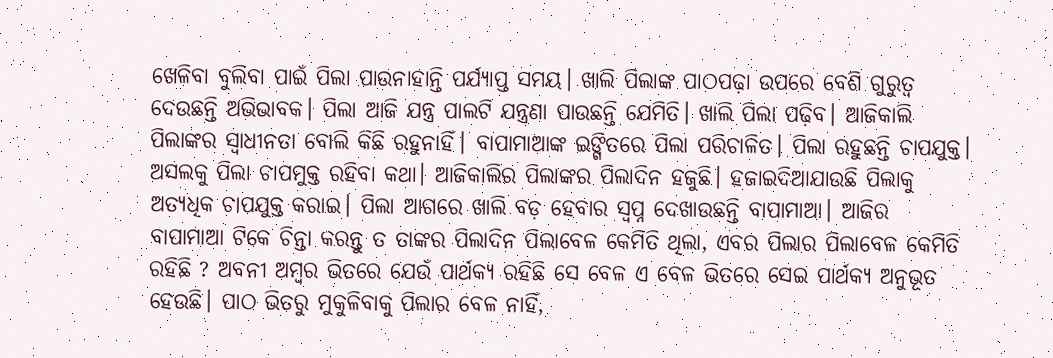ଖେଳିବା ବୁଲିବା ପାଇଁ ପିଲା ପାଉନାହାନ୍ତି ପର୍ଯ୍ୟାପ୍ତ ସମୟ। ଖାଲି ପିଲାଙ୍କ ପାଠପଢ଼ା ଉପରେ ବେଶି ଗୁରୁତ୍ୱ ଦେଉଛନ୍ତି ଅଭିଭାବକ। ପିଲା ଆଜି ଯନ୍ତ୍ର ପାଲଟି ଯନ୍ତ୍ରଣା ପାଉଛନ୍ତି ଯେମିତି। ଖାଲି ପିଲା ପଢ଼ିବ। ଆଜିକାଲି ପିଲାଙ୍କର ସ୍ବାଧୀନତା ବୋଲି କିଛି ରହୁନାହିଁ। ବାପାମାଆଙ୍କ ଇଙ୍ଗିତରେ ପିଲା ପରିଚାଳିତ। ପିଲା ରହୁଛନ୍ତି ଚାପଯୁକ୍ତ। ଅସଲକୁ ପିଲା ଚାପମୁକ୍ତ ରହିବା କଥା। ଆଜିକାଲିର ପିଲାଙ୍କର ପିଲାଦିନ ହଜୁଛି। ହଜାଇଦିଆଯାଉଛି ପିଲାକୁ ଅତ୍ୟଧିକ ଚାପଯୁକ୍ତ କରାଇ। ପିଲା ଆଗରେ ଖାଲି ବଡ଼ ହେବାର ସ୍ବପ୍ନ ଦେଖାଉଛନ୍ତି ବାପାମାଆ। ଆଜିର ବାପାମାଆ ଟିକେ ଚିନ୍ତା କରନ୍ତୁ ତ ତାଙ୍କର ପିଲାଦିନ ପିଲାବେଳ କେମିତି ଥିଲା, ଏବର ପିଲାର ପିଲାବେଳ କେମିତି ରହିଛି ? ଅବନୀ ଅମ୍ବର ଭିତରେ ଯେଉଁ ପାର୍ଥକ୍ୟ ରହିଛି ସେ ବେଳ ଏ ବେଳ ଭିତରେ ସେଇ ପାର୍ଥକ୍ୟ ଅନୁଭୂତ ହେଉଛି। ପାଠ ଭିତରୁ ମୁକୁଳିବାକୁ ପିଲାର ବେଳ ନାହିଁ,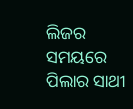ଲିଜର ସମୟରେ ପିଲାର ସାଥୀ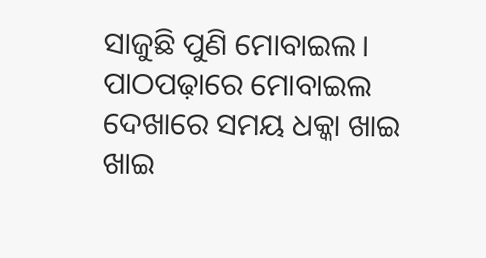ସାଜୁଛି ପୁଣି ମୋବାଇଲ। ପାଠପଢ଼ାରେ ମୋବାଇଲ ଦେଖାରେ ସମୟ ଧକ୍କା ଖାଇ ଖାଇ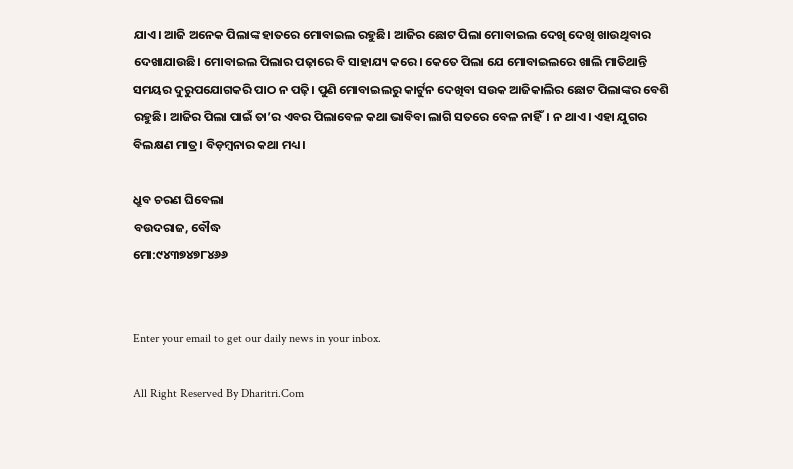ଯାଏ। ଆଜି ଅନେକ ପିଲାଙ୍କ ହାତରେ ମୋବାଇଲ ରହୁଛି। ଆଜିର ଛୋଟ ପିଲା ମୋବାଇଲ ଦେଖି ଦେଖି ଖାଉଥିବାର ଦେଖାଯାଉଛି। ମୋବାଇଲ ପିଲାର ପଢ଼ାରେ ବି ସାହାଯ୍ୟ କରେ। କେତେ ପିଲା ଯେ ମୋବାଇଲରେ ଖାଲି ମାତିଥାନ୍ତି ସମୟର ଦୁରୁପଯୋଗକରି ପାଠ ନ ପଢ଼ି। ପୁଣି ମୋବାଇଲରୁ କାର୍ଟୁନ ଦେଖିବା ସଉକ ଆଜିକାଲିର ଛୋଟ ପିଲାଙ୍କର ବେଶି ରହୁଛି। ଆଜିର ପିଲା ପାଇଁ ତା’ର ଏବର ପିଲାବେଳ କଥା ଭାବିବା ଲାଗି ସତରେ ବେଳ ନାହିଁ। ନ ଥାଏ। ଏହା ଯୁଗର ବିଲକ୍ଷଣ ମାତ୍ର। ବିଡ଼ମ୍ବନାର କଥା ମଧ୍ୟ।

ଧ୍ରୁବ ଚରଣ ଘିବେଲା
ବଉଦରାଜ, ବୌଦ୍ଧ
ମୋ:୯୪୩୭୪୭୮୪୬୬


Enter your email to get our daily news in your inbox.

All Right Reserved By Dharitri.Com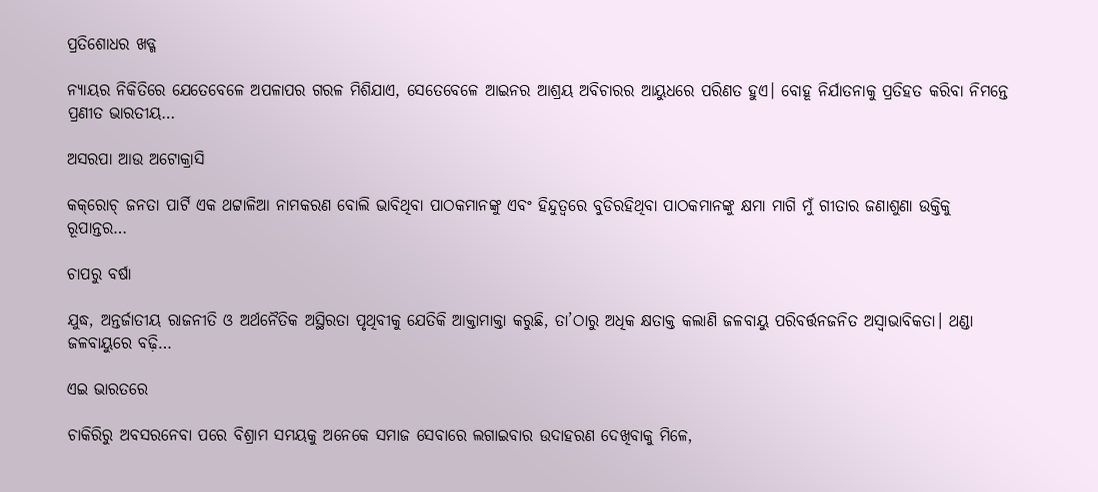ପ୍ରତିଶୋଧର ଖଡ୍ଗ

ନ୍ୟାୟର ନିକିତିରେ ଯେତେବେଳେ ଅପଳାପର ଗରଳ ମିଶିଯାଏ, ସେତେବେଳେ ଆଇନର ଆଶ୍ରୟ ଅବିଚାରର ଆୟୁଧରେ ପରିଣତ ହୁଏ। ବୋହୂ ନିର୍ଯାତନାକୁ ପ୍ରତିହତ କରିବା ନିମନ୍ତେ ପ୍ରଣୀତ ଭାରତୀୟ…

ଅସରପା ଆଉ ଅଟୋକ୍ରାସି

କକ୍‌ରୋଚ୍‌ ଜନତା ପାର୍ଟି ଏକ ଥଟ୍ଟାଳିଆ ନାମକରଣ ବୋଲି ଭାବିଥିବା ପାଠକମାନଙ୍କୁ ଏବଂ ହିନ୍ଦୁତ୍ୱରେ ବୁଡିରହିଥିବା ପାଠକମାନଙ୍କୁ କ୍ଷମା ମାଗି ମୁଁ ଗୀତାର ଜଣାଶୁଣା ଉକ୍ତିକୁ ରୂପାନ୍ତର…

ଚାପରୁ ବର୍ଷା

ଯୁଦ୍ଧ, ଅନ୍ତର୍ଜାତୀୟ ରାଜନୀତି ଓ ଅର୍ଥନୈତିକ ଅସ୍ଥିରତା ପୃଥିବୀକୁ ଯେତିକି ଆକ୍ତାମାକ୍ତା କରୁଛି, ତା’ଠାରୁ ଅଧିକ କ୍ଷତାକ୍ତ କଲାଣି ଜଳବାୟୁ ପରିବର୍ତ୍ତନଜନିତ ଅସ୍ବାଭାବିକତା। ଥଣ୍ଡା ଜଳବାୟୁରେ ବଢ଼ି…

ଏଇ ଭାରତରେ

ଚାକିରିରୁ ଅବସରନେବା ପରେ ବିଶ୍ରାମ ସମୟକୁ ଅନେକେ ସମାଜ ସେବାରେ ଲଗାଇବାର ଉଦାହରଣ ଦେଖିବାକୁ ମିଳେ,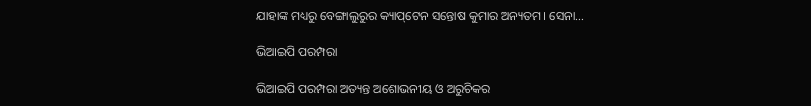ଯାହାଙ୍କ ମଧ୍ୟରୁ ବେଙ୍ଗାଲୁରୁର କ୍ୟାପ୍‌ଟେନ ସନ୍ତୋଷ କୁମାର ଅନ୍ୟତମ। ସେନା…

ଭିଆଇପି ପରମ୍ପରା

ଭିଆଇପି ପରମ୍ପରା ଅତ୍ୟନ୍ତ ଅଶୋଭନୀୟ ଓ ଅରୁଚିକର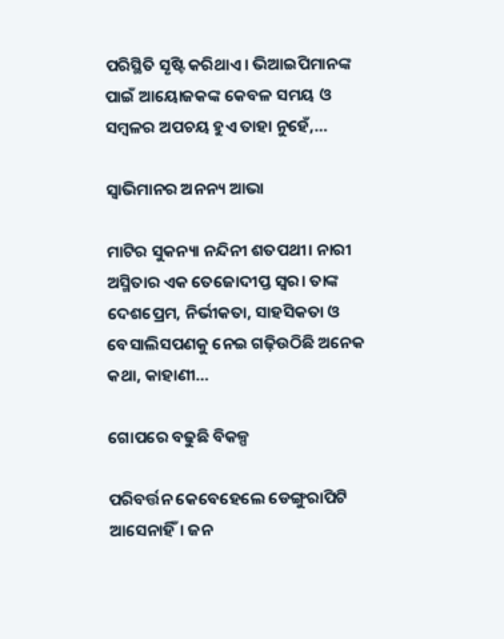ପରିସ୍ଥିତି ସୃଷ୍ଟି କରିଥାଏ। ଭିଆଇପିମାନଙ୍କ ପାଇଁ ଆୟୋଜକଙ୍କ କେବଳ ସମୟ ଓ ସମ୍ବଳର ଅପଚୟ ହୁଏ ତାହା ନୁହେଁ,…

ସ୍ବାଭିମାନର ଅନନ୍ୟ ଆଭା

ମାଟିର ସୁକନ୍ୟା ନନ୍ଦିନୀ ଶତପଥୀ। ନାରୀ ଅସ୍ମିତାର ଏକ ତେଜୋଦୀପ୍ତ ସ୍ବର। ତାଙ୍କ ଦେଶପ୍ରେମ, ନିର୍ଭୀକତା, ସାହସିକତା ଓ ବେସାଲିସପଣକୁ ନେଇ ଗଢ଼ିଉଠିଛି ଅନେକ କଥା, କାହାଣୀ…

ଗୋପରେ ବଢୁଛି ବିକଳ୍ପ

ପରିବର୍ତ୍ତନ କେବେହେଲେ ଡେଙ୍ଗୁରାପିଟି ଆସେନାହିଁ। ଜନ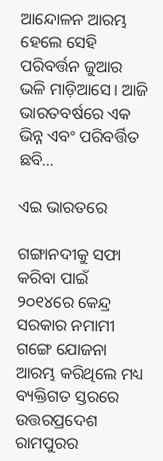ଆନ୍ଦୋଳନ ଆରମ୍ଭ ହେଲେ ସେହି ପରିବର୍ତ୍ତନ ଜୁଆର ଭଳି ମାଡ଼ିଆସେ। ଆଜି ଭାରତବର୍ଷରେ ଏକ ଭିନ୍ନ ଏବଂ ପରିବର୍ତ୍ତିତ ଛବି…

ଏଇ ଭାରତରେ

ଗଙ୍ଗାନଦୀକୁ ସଫା କରିବା ପାଇଁ ୨୦୧୪ରେ କେନ୍ଦ୍ର ସରକାର ନମାମୀ ଗଙ୍ଗେ ଯୋଜନା ଆରମ୍ଭ କରିଥିଲେ ମଧ୍ୟ ବ୍ୟକ୍ତିଗତ ସ୍ତରରେ ଉତ୍ତରପ୍ରଦେଶ ରାମପୁରର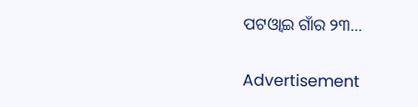ପଟଓ୍ବାଇ ଗାଁର ୨୩…

Advertisement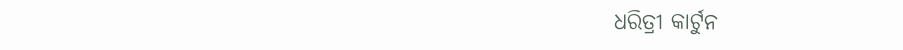ଧରିତ୍ରୀ କାର୍ଟୁନ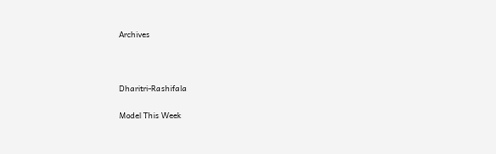Archives



Dharitri-Rashifala

Model This Week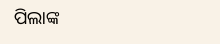ପିଲାଙ୍କ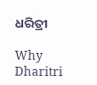ଧରିତ୍ରୀ

Why Dharitri